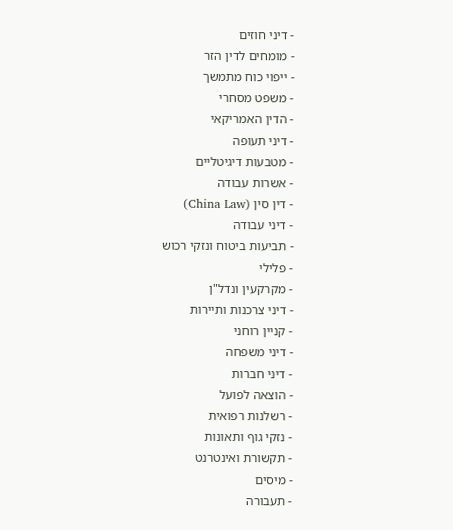- דיני חוזים
- מומחים לדין הזר
- ייפוי כוח מתמשך
- משפט מסחרי
- הדין האמריקאי
- דיני תעופה
- מטבעות דיגיטליים
- אשרות עבודה
- דין סין (China Law)
- דיני עבודה
- תביעות ביטוח ונזקי רכוש
- פלילי
- מקרקעין ונדל"ן
- דיני צרכנות ותיירות
- קניין רוחני
- דיני משפחה
- דיני חברות
- הוצאה לפועל
- רשלנות רפואית
- נזקי גוף ותאונות
- תקשורת ואינטרנט
- מיסים
- תעבורה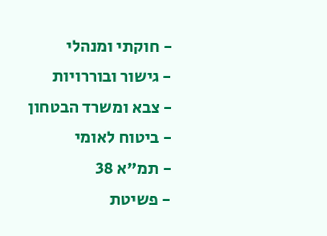- חוקתי ומנהלי
- גישור ובוררויות
- צבא ומשרד הבטחון
- ביטוח לאומי
- תמ"א 38
- פשיטת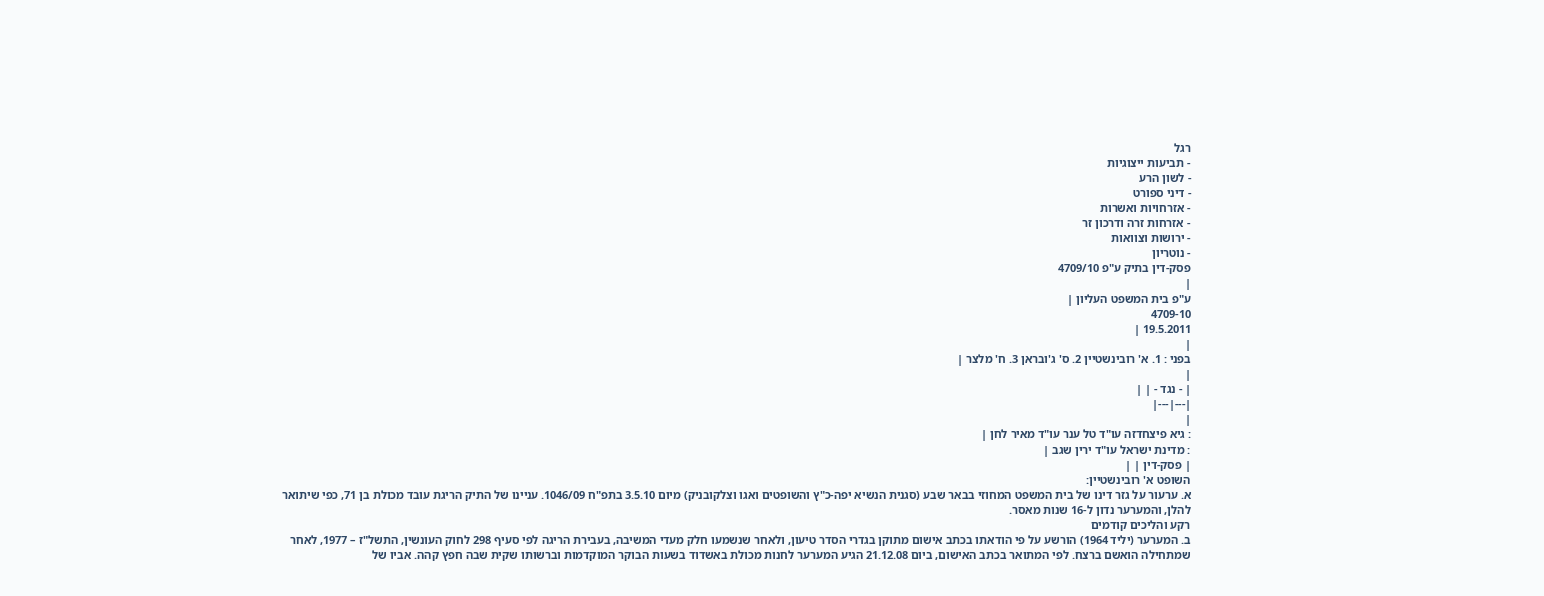רגל
- תביעות ייצוגיות
- לשון הרע
- דיני ספורט
- אזרחויות ואשרות
- אזרחות זרה ודרכון זר
- ירושות וצוואות
- נוטריון
פסק-דין בתיק ע"פ 4709/10
|
ע"פ בית המשפט העליון |
4709-10
19.5.2011 |
|
בפני : 1. א' רובינשטיין 2. ס' ג'ובראן 3. ח' מלצר |
|
| - נגד - | |
|---|---|
|
: גיא פיצחדזה עו"ד טל ענר עו"ד מאיר לחן |
: מדינת ישראל עו"ד ירין שגב |
| פסק-דין | |
השופט א' רובינשטיין:
א. ערעור על גזר דינו של בית המשפט המחוזי בבאר שבע (סגנית הנשיא יפה-כ"ץ והשופטים ואגו וצלקובניק) מיום 3.5.10 בתפ"ח 1046/09. עניינו של התיק הריגת עובד מכולת בן 71, כפי שיתואר להלן, והמערער נדון ל-16 שנות מאסר.
רקע והליכים קודמים
ב. המערער (יליד 1964) הורשע על פי הודאתו בכתב אישום מתוקן בגדרי הסדר טיעון, ולאחר שנשמעו חלק מעדי המשיבה, בעבירת הריגה לפי סעיף 298 לחוק העונשין, התשל"ז – 1977, לאחר שמתחילה הואשם ברצח. לפי המתואר בכתב האישום, ביום 21.12.08 הגיע המערער לחנות מכולת באשדוד בשעות הבוקר המוקדמות וברשותו שקית שבה חפץ קהה. אביו של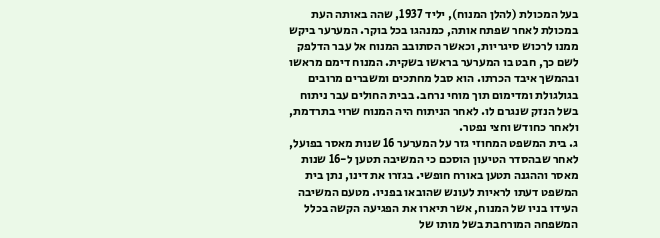בעל המכולת (להלן המנוח), יליד 1937, שהה באותה העת במכולת לאחר שפתח אותה, כמנהגו בכל בוקר. המערער ביקש ממנו לרכוש סיגריות, וכאשר הסתובב המנוח אל עבר הדלפק לשם כך, חבט בו המערער בראשו בשקית. המנוח דימם מראשו ובהמשך איבד הכרתו. הוא סבל מחתכים ומשברים מרובים בגולגולת ומדימום תוך מוחי נרחב. בבית החולים עבר ניתוח בשל הנזק שנגרם לו. לאחר הניתוח היה המנוח שרוי בתרדמת, ולאחר כחודש וחצי נפטר.
ג. בית המשפט המחוזי גזר על המערער 16 שנות מאסר בפועל, לאחר שבהסדר הטיעון הוסכם כי המשיבה תטען ל-16 שנות מאסר וההגנה תטען באורח חופשי. בגזרו את דינו, נתן בית המשפט דעתו לראיות לעונש שהובאו בפניו. מטעם המשיבה העידו בניו של המנוח, אשר תיארו את הפגיעה הקשה בכלל המשפחה המורחבת בשל מותו של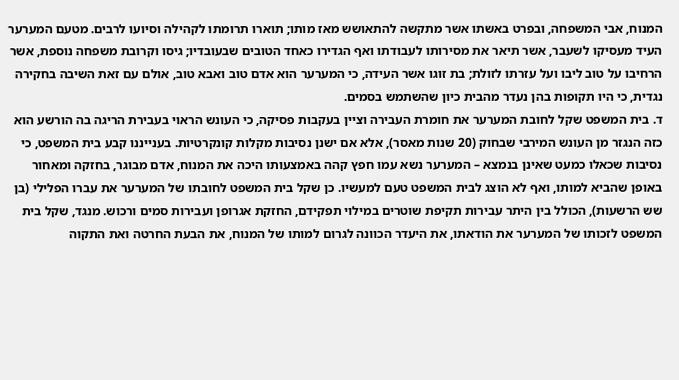המנוח, אבי המשפחה, ובפרט באשתו אשר מתקשה להתאושש מאז מותו; תוארו תרומתו לקהילה וסיועו לרבים. מטעם המערער העיד מעסיקו לשעבר, אשר תיאר את מסירותו לעבודתו ואף הגדירו כאחד הטובים שבעובדיו; גיסו וקרובת משפחה נוספת, אשר הרחיבו על טוב ליבו ועל עזרתו לזולת; בת זוגו אשר העידה, כי המערער הוא אדם טוב ואבא טוב, אולם עם זאת השיבה בחקירה נגדית, כי היו תקופות בהן נעדר מהבית כיון שהשתמש בסמים.
ד. בית המשפט שקל לחובת המערער את חומרת העבירה וציין בעקבות פסיקה, כי העונש הראוי בעבירת הריגה בה הורשע הוא כזה הנגזר מן העונש המירבי שבחוק (20 שנות מאסר), אלא אם ישנן נסיבות מקלות קונקרטיות. בענייננו קבע בית המשפט, כי נסיבות שכאלו כמעט שאינן בנמצא – המערער נשא עמו חפץ קהה באמצעותו היכה את המנוח, אדם מבוגר, בחזקה ומאחור באופן שהביא למותו, ואף לא הוצג לבית המשפט טעם למעשיו. כן שקל בית המשפט לחובתו של המערער את עברו הפלילי (בן שש הרשעות), הכולל בין היתר עבירות תקיפת שוטרים במילוי תפקידם, החזקת אגרופן ועבירות סמים ורכוש. מנגד, שקל בית המשפט לזכותו של המערער את הודאתו, את היעדר הכוונה לגרום למותו של המנוח, את הבעת החרטה ואת התקוה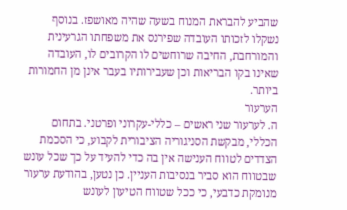שהביע להבראת המנוח בשעה שהיה מאושפז. בנוסף נשקלו לזכותו העובדה שפירנס את משפחתו הגרעינית והמורחבת, החיבה שרוחשים לו הקרובים לו, העובדה שאינו בקו הבריאות וכן שעבירותיו בעבר אינן מן החמורות ביותר.
הערעור
ה. לערעור שני ראשים – כללי-עקרוני ופרטני. בתחום הכללי, מבקשת הסניגוריה הציבורית לקבוע, כי הסכמת הצדדים לטווח הענישה אין בה כדי להעיד על כך שכל עונש שבטווח הוא סביר בנסיבות העניין. כן נטען, בהודעת ערעור מנומקת כדבעי, כי ככל שטווח הטיעון לעונש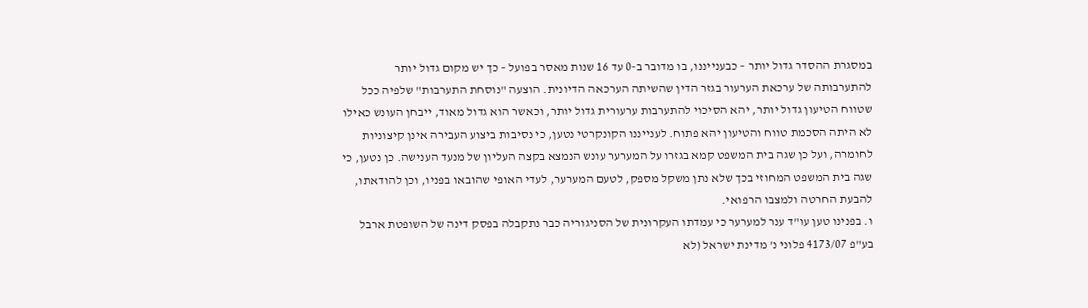במסגרת ההסדר גדול יותר – כבענייננו, בו מדובר ב-0 עד 16 שנות מאסר בפועל – כך יש מקום גדול יותר להתערבותה של ערכאת הערעור בגזר הדין שהשיתה הערכאה הדיונית. הוצעה "נוסחת התערבות" שלפיה ככל שטווח הטיעון גדול יותר, יהא הסיכוי להתערבות ערעורית גדול יותר, וכאשר הוא גדול מאוד, ייבחן העונש כאילו לא היתה הסכמת טווח והטיעון יהא פתוח. לענייננו הקונקרטי נטען, כי נסיבות ביצוע העבירה אינן קיצוניות לחומרה, ועל כן שגה בית המשפט קמא בגזרו על המערער עונש הנמצא בקצה העליון של מנעד הענישה. כן נטען, כי שגה בית המשפט המחוזי בכך שלא נתן משקל מספק, לטעם המערער, לעדי האופי שהובאו בפניו, וכן להודאתו, להבעת החרטה ולמצבו הרפואי.
ו. בפנינו טען עו"ד ענר למערער כי עמדתו העקרונית של הסניגוריה כבר נתקבלה בפסק דינה של השופטת ארבל בע"פ 4173/07 פלוני נ' מדינת ישראל (לא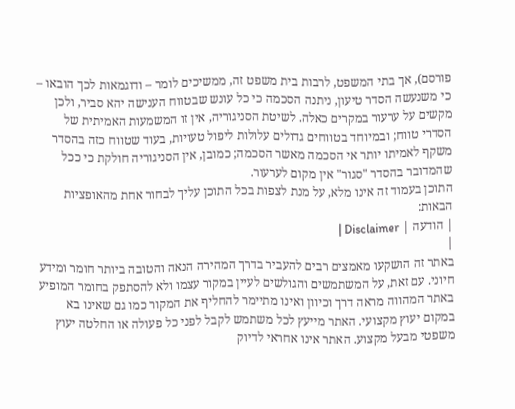פורסם), אך בתי המשפט, לרבות בית משפט זה, ממשיכים לומר – ודוגמאות לכך הובאו – כי משנעשה הסדר טיעון, ניתנה הסכמה כי כל עונש שבטווח הענישה יהא סביר, ולכן מקשים על ערעור במקרים כאלה. לשיטת הסניגוריה, אין זו המשמעות האמיתית של הסדרי טווח; ובמיוחד בטווחים גדולים עלולות ליפול טעויות, בעוד שטווח כזה בהסדר משקף לאמיתו יותר אי הסכמה מאשר הסכמה; כמובן, אין הסניגוריה חולקת כי ככל שהמדובר בהסדר "סגור" אין מקום לערעור.
התוכן בעמוד זה אינו מלא, על מנת לצפות בכל התוכן עליך לבחור אחת מהאופציות הבאות:
| הודעה | Disclaimer |
|
באתר זה הושקעו מאמצים רבים להעביר בדרך המהירה הנאה והטובה ביותר חומר ומידע חיוני. עם זאת, על המשתמשים והגולשים לעיין במקור עצמו ולא להסתפק בחומר המופיע באתר המהווה מראה דרך וכיוון ואינו מתיימר להחליף את המקור כמו גם שאינו בא במקום יעוץ מקצועי. האתר מייעץ לכל משתמש לקבל לפני כל פעולה או החלטה יעוץ משפטי מבעל מקצוע. האתר אינו אחראי לדיוק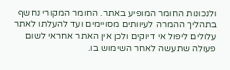ולנכונות החומר המופיע באתר. החומר המקורי נחשף בתהליך ההמרה לעיוותים מסויימים ועד להעלתו לאתר עלולים ליפול אי דיוקים ולכן אין האתר אחראי לשום פעולה שתעשה לאחר השימוש בו.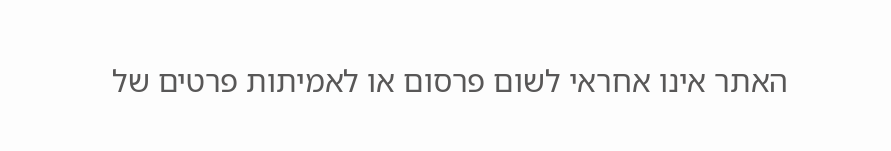האתר אינו אחראי לשום פרסום או לאמיתות פרטים של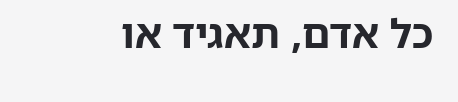כל אדם, תאגיד או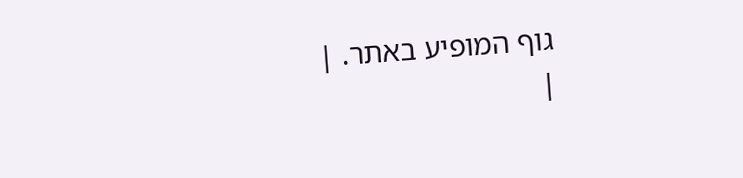גוף המופיע באתר. |
|